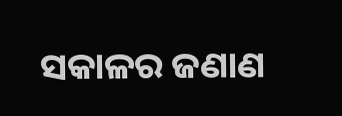ସକାଳର ଜଣାଣ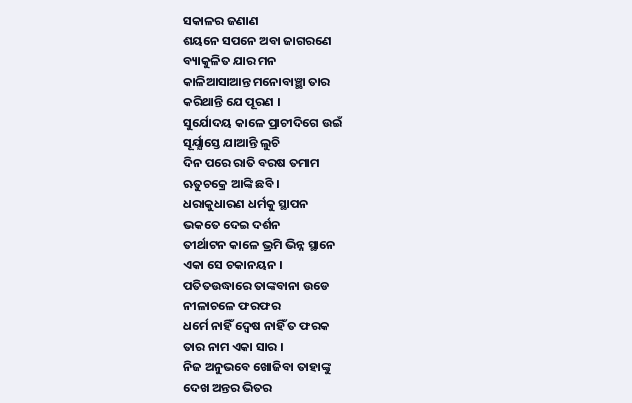ସକାଳର ଜଣାଣ
ଶୟନେ ସପନେ ଅବା ଜାଗରଣେ
ବ୍ୟାକୁଳିତ ଯାର ମନ
କାଳିଆସାଆନ୍ତ ମନୋବାଞ୍ଛା ତାର
କରିଥାନ୍ତି ଯେ ପୂରଣ ।
ସୁର୍ଯୋଦୟ କାଳେ ପ୍ରାଚୀଦିଗେ ଉଇଁ
ସୂର୍ଯ୍ଯାସ୍ତେ ଯାଆନ୍ତି ଲୁଚି
ଦିନ ପରେ ରାତି ବରଷ ତମାମ
ଋତୁଚକ୍ରେ ଆଙ୍କି ଛବି ।
ଧରାକୁଧାରଣ ଧର୍ମକୁ ସ୍ଥାପନ
ଭକତେ ଦେଇ ଦର୍ଶନ
ତୀର୍ଥାଟନ କାଳେ ଭ୍ରମି ଭିନ୍ନ ସ୍ଥାନେ
ଏକା ସେ ଚକାନୟନ ।
ପତିତଉଦ୍ଧାରେ ତାଙ୍କବାନା ଉଡେ
ନୀଳାଚଳେ ଫରଫର
ଧର୍ମେ ନାହିଁ ଦ୍ୱେଷ ନାହିଁ ତ ଫରକ
ତାର ନାମ ଏକା ସାର ।
ନିଜ ଅନୁଭବେ ଖୋଜିବା ତାହାଙ୍କୁ
ଦେଖ ଅନ୍ତର ଭିତର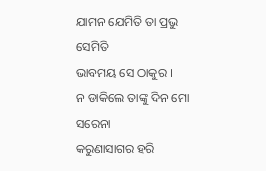ଯାମନ ଯେମିତି ତା ପ୍ରଭୁ ସେମିତି
ଭାବମୟ ସେ ଠାକୁର ।
ନ ଡାକିଲେ ତାଙ୍କୁ ଦିନ ମୋ ସରେନା
କରୁଣାସାଗର ହରି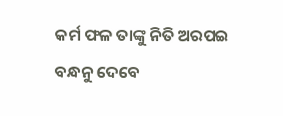କର୍ମ ଫଳ ତାଙ୍କୁ ନିତି ଅରପଇ
ବନ୍ଧନୁ ଦେବେ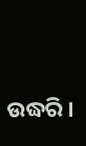ଉଦ୍ଧରି ।